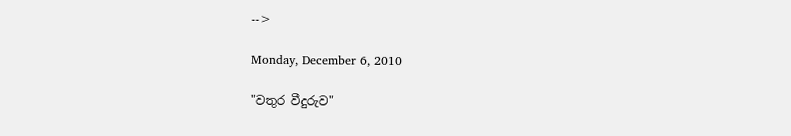-->

Monday, December 6, 2010

"වතුර වීදුරුව"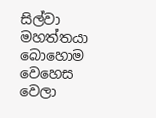සිල්වා මහත්තයා බොහොම වෙහෙස වෙලා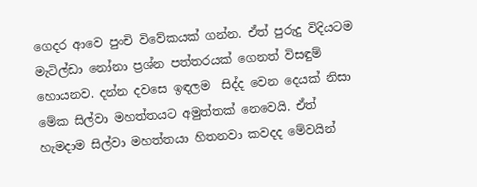ගෙදර ආවෙ පුංචි විවේකයක් ගන්න. ඒත් පුරුදු විදියටම මැටිල්ඩා නෝනා ප්‍රශ්න පත්තරයක් ගෙනත් විසඳුම් හොයනව. දන්න දවසෙ ඉඳලම  සිද්ද වෙන දෙයක් නිසා මේක සිල්වා මහත්තයට අමුත්තක් නෙවෙයි. ඒත් හැමදාම සිල්වා මහත්තයා හිතනවා කවදද මේවයින්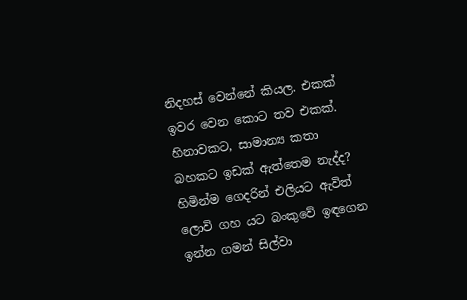නිදහස් වෙන්නේ කියල. එකක් ඉවර වෙන කොට තව එකක්. හිනාවකට, සාමාන්‍ය කතා බහකට ඉඩක් ඇත්තෙම නැද්ද?
හිමින්ම ගෙදරින් එලියට ඇවිත් ලොවි ගහ යට බංකුවේ ඉඳගෙන ඉන්න ගමන් සිල්වා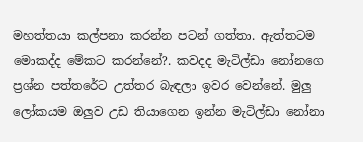මහත්තයා කල්පනා කරන්න පටන් ගත්තා. ඇත්තටම මොකද්ද මේකට කරන්නේ?. කවදද මැටිල්ඩා නෝනගෙ ප්‍රශ්න පත්තරේට උත්තර බැඳලා ඉවර වෙන්නේ. මුලු ලෝකයම ඔලුව උඩ තියාගෙන ඉන්න මැටිල්ඩා නෝනා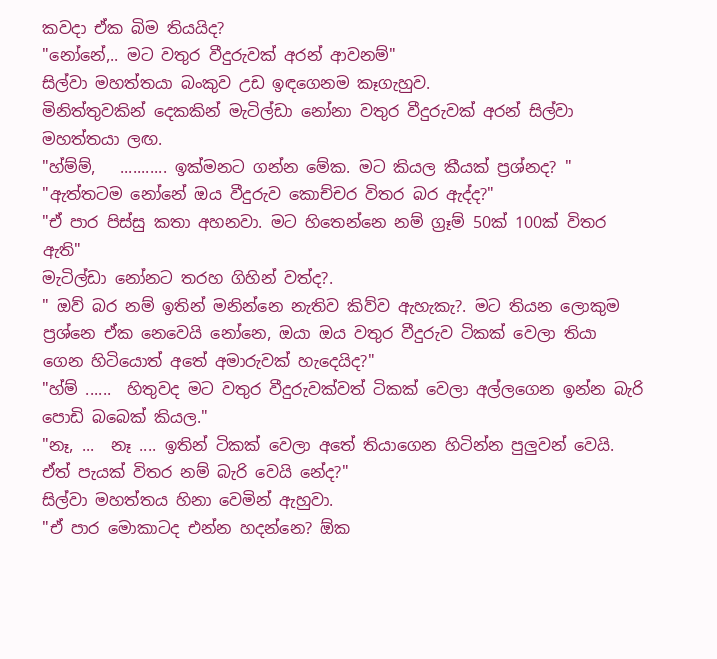කවදා ඒක බිම තියයිද?
"නෝනේ,.. මට වතුර වීදුරුවක් අරන් ආවනම්"
සිල්වා මහත්තයා බංකුව උඩ ඉඳගෙනම කෑගැහුව.
මිනිත්තුවකින් දෙකකින් මැටිල්ඩා නෝනා වතුර වීදුරුවක් අරන් සිල්වා මහත්තයා ලඟ.
"හ්ම්ම්,   ........... ඉක්මනට ගන්න මේක. මට කියල කීයක් ප්‍රශ්නද? "
"ඇත්තටම නෝනේ ඔය වීදුරුව කොච්චර විතර බර ඇද්ද?"
"ඒ පාර පිස්සු කතා අහනවා. මට හිතෙන්නෙ නම් ග්‍රෑම් 50ක් 100ක් විතර ඇති"
මැටිල්ඩා නෝනට තරහ ගිහින් වත්ද?.
" ඔව් බර නම් ඉතින් මනින්නෙ නැතිව කිව්ව ඇහැකැ?. මට තියන ලොකුම ප්‍රශ්නෙ ඒක නෙවෙයි නෝනෙ, ඔයා ඔය වතුර වීදුරුව ටිකක් වෙලා තියා ගෙන හිටියොත් අතේ අමාරුවක් හැදෙයිද?"
"හ්ම් ......  හිතුවද මට වතුර වීදුරුවක්වත් ටිකක් වෙලා අල්ලගෙන ඉන්න බැරි පොඩි බබෙක් කියල."
"නෑ, ...  නෑ .... ඉතින් ටිකක් වෙලා අතේ තියාගෙන හිටින්න පුලුවන් වෙයි. ඒත් පැයක් විතර නම් බැරි වෙයි නේද?"
සිල්වා මහත්තය හිනා වෙමින් ඇහුවා.
"ඒ පාර මොකාටද එන්න හදන්නෙ? ඕක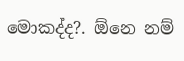මොකද්ද?. ඕනෙ නම්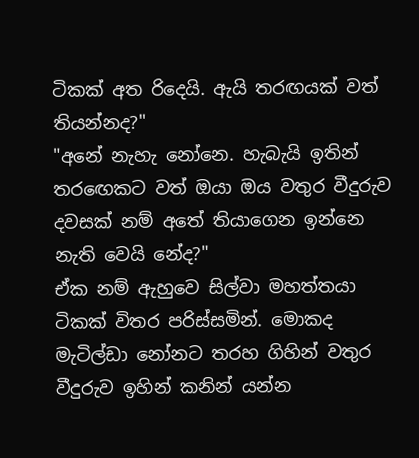ටිකක් අත රිදෙයි. ඇයි තරඟයක් වත් තියන්නද?"
"අනේ නැහැ නෝනෙ. හැබැයි ඉතින් තර‍ඟෙකට වත් ඔයා ඔය වතුර වීදුරුව දවසක් නම් අතේ තියාගෙන ඉන්නෙ නැති වෙයි නේද?"
ඒක නම් ඇහුවෙ සිල්වා මහත්තයා ටිකක් විතර පරිස්සමින්. මොකද මැටිල්ඩා නෝනට තරහ ගිහින් වතුර වීදුරුව ඉහින් කනින් යන්න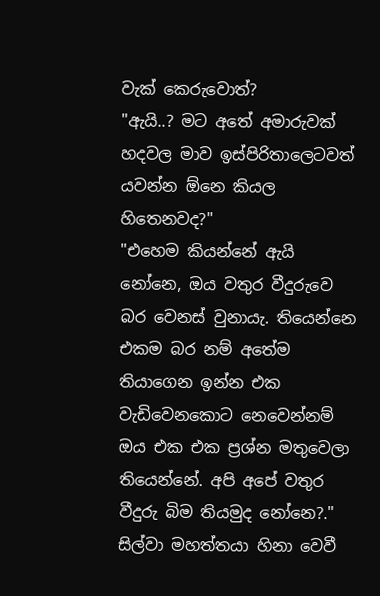වැක් කෙරුවොත්?
"ඇයි..? මට අතේ අමාරුවක් හදවල මාව ඉස්පිරිතාලෙටවත් යවන්න ඕනෙ කියල හිතෙනවද?"
"එහෙම කියන්නේ ඇයි නෝනෙ, ඔය වතුර වීදුරුවෙ බර වෙනස් වුනායැ. තියෙන්නෙ එකම බර නම් අතේම තියාගෙන ඉන්න එක වැඩිවෙනකොට නෙවෙන්නම් ඔය එක එක ප්‍රශ්න මතුවෙලා තියෙන්නේ. අපි අපේ වතුර වීදුරු බිම තියමුද නෝනෙ?."
සිල්වා මහත්තයා හිනා වෙවී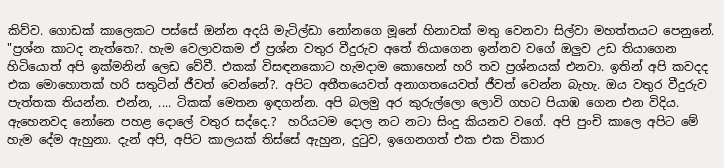කිව්ව. ගොඩක් කාලෙකට පස්සේ ඔන්න අදයි මැටිල්ඩා නෝනගෙ මූනේ හිනාවක් මතු වෙනවා සිල්වා මහත්තයට පෙනුනේ.
"ප්‍රශ්න කාටද නැත්තෙ?. හැම වෙලාවකම ඒ ප්‍රශ්න වතුර වීදුරුව අතේ තියාගෙන ඉන්නව වගේ ඔලුව උඩ තියාගෙන හිටියොත් අපි ඉක්මනින් ලෙඩ වේවී. එකක් විසඳනකොට හැමදාම කොහෙන් හරි තව ප්‍රශ්නයක් එනවා. ඉතින් අපි කවදද එක මොහොතක් හරි සතුටින් ජීවත් වෙන්නේ?. අපිට අතීතයෙවත් අනාගතයෙවත් ජීවත් වෙන්න බැහැ. ඔය වතුර වීදුරුව පැත්තක තියන්න. එන්න, .... ටිකක් මෙතන ඉඳගන්න. අපි බලමු අර කුරුල්ලො ලොවි ගහට පියාඹ ගෙන එන විදිය. ඇහෙනවද නෝනෙ පහළ දොලේ වතුර සද්දෙ.?  හරියටම දොල නට නටා සිංදු කියනව වගේ. අපි පුංචි කාලෙ අපිට මේ හැම දේම ඇහුනා. දැන් අපි, අපිට කාලයක් තිස්සේ ඇහුන, දු‍ටුව, ඉගෙනගත් එක එක විකාර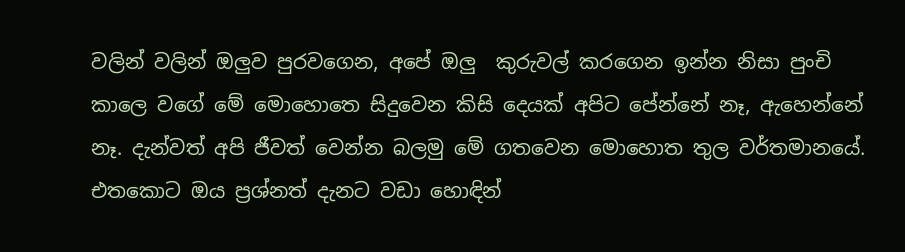වලින් වලින් ඔලුව පුරවගෙන, අපේ ඔලු  කුරුවල් කරගෙන ඉන්න නිසා පුංචි කාලෙ වගේ මේ මොහොතෙ සිදුවෙන කිසි දෙයක් අපිට පේන්නේ නෑ, ඇහෙන්නේ නෑ. දැන්වත් අපි ජීවත් වෙන්න බලමු මේ ගතවෙන මොහොත තුල වර්තමානයේ. එතකොට ඔය ප්‍රශ්නත් දැනට වඩා හොඳින්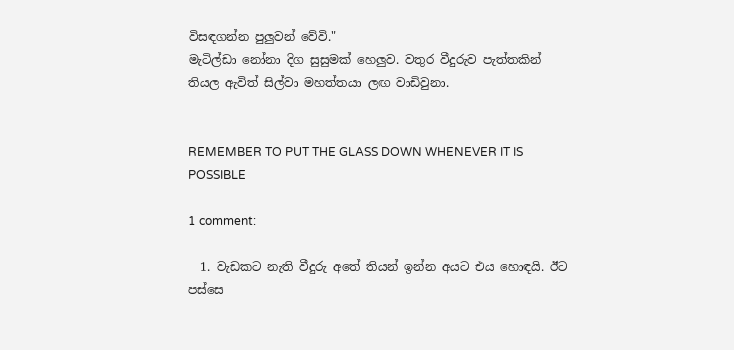විසඳගන්න පුලුවන් වේවි."
මැටිල්ඩා නෝනා දිග සුසුමක් හෙලුව. වතුර වීදුරුව පැත්තකින් තියල ඇවිත් සිල්වා මහත්තයා ලඟ වාඩිවුනා.


REMEMBER TO PUT THE GLASS DOWN WHENEVER IT IS POSSIBLE

1 comment:

  1. වැඩකට නැති වීදුරු අතේ තියන් ඉන්න අයට එය හොඳයි. ඊට පස්සෙ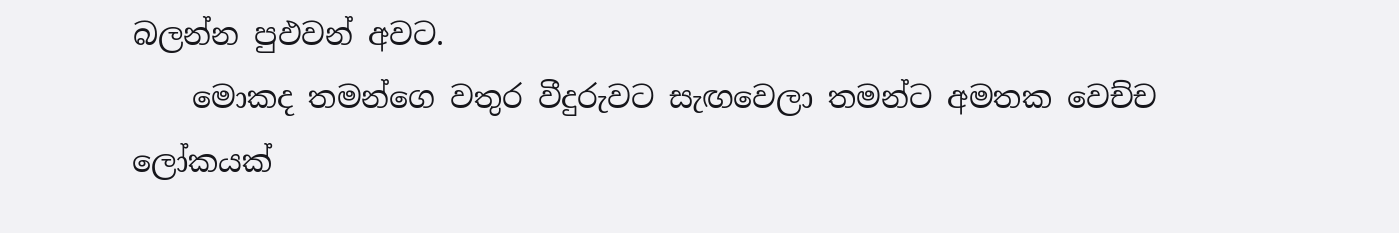බලන්න පුඵවන් අවට.
    මොකද තමන්ගෙ වතුර වීදුරුවට සැඟවෙලා තමන්ට අමතක වෙච්ච ලෝකයක්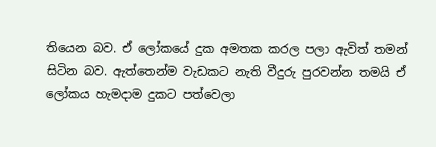තියෙන බව. ඒ ලෝකයේ දුක අමතක කරල පලා ඇවිත් තමන් සිටින බව. ඇත්තෙන්ම වැඩකට නැති වීදුරු පුරවන්න තමයි ඒ ලෝකය හැමදාම දුකට පත්වෙලා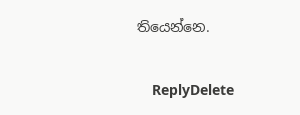තියෙන්නෙ.

    ReplyDelete